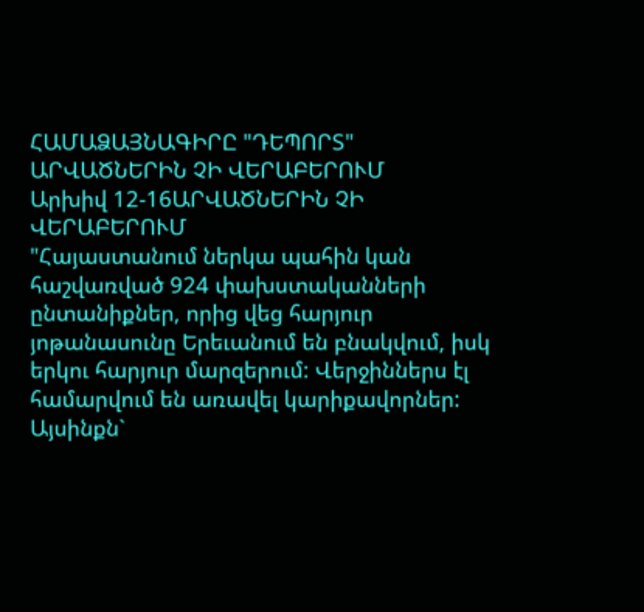ՀԱՄԱՁԱՅՆԱԳԻՐԸ "ԴԵՊՈՐՏ" ԱՐՎԱԾՆԵՐԻՆ ՉԻ ՎԵՐԱԲԵՐՈՒՄ
Արխիվ 12-16ԱՐՎԱԾՆԵՐԻՆ ՉԻ ՎԵՐԱԲԵՐՈՒՄ
"Հայաստանում ներկա պահին կան հաշվառված 924 փախստականների ընտանիքներ, որից վեց հարյուր յոթանասունը Երեւանում են բնակվում, իսկ երկու հարյուր մարզերում: Վերջիններս էլ համարվում են առավել կարիքավորներ: Այսինքն`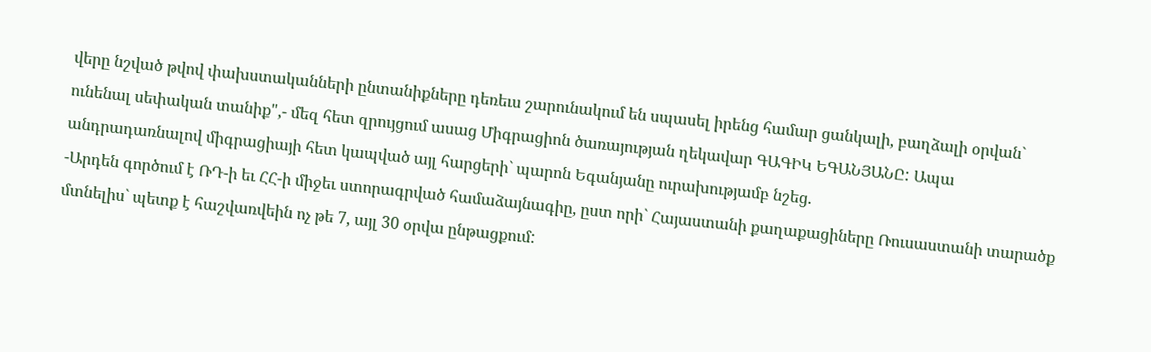վերը նշված թվով փախստականների ընտանիքները դեռեւս շարունակում են սպասել իրենց համար ցանկալի, բաղձալի օրվան` ունենալ սեփական տանիք",- մեզ հետ զրույցում ասաց Միգրացիոն ծառայության ղեկավար ԳԱԳԻԿ ԵԳԱՆՅԱՆԸ: Ապա անդրադառնալով միգրացիայի հետ կապված այլ հարցերի` պարոն Եգանյանը ուրախությամբ նշեց.
-Արդեն գործում է ՌԴ-ի եւ ՀՀ-ի միջեւ ստորագրված համաձայնագիը, ըստ որի` Հայաստանի քաղաքացիները Ռուսաստանի տարածք մտնելիս` պետք է հաշվառվեին ոչ թե 7, այլ 30 օրվա ընթացքում: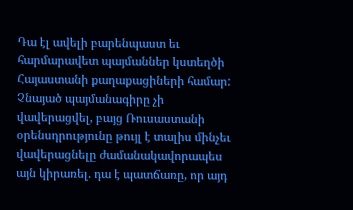Դա էլ ավելի բարենպաստ եւ հարմարավետ պայմաններ կստեղծի Հայաստանի քաղաքացիների համար: Չնայած պայմանագիրը չի վավերացվել, բայց Ռուսաստանի օրենսդրությունը թույլ է տալիս մինչեւ վավերացնելը ժամանակավորապես այն կիրառել. դա է պատճառը, որ այդ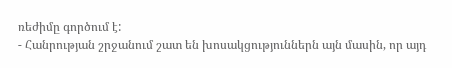ռեժիմը գործում է:
- Հանրության շրջանում շատ են խոսակցություններն այն մասին, որ այդ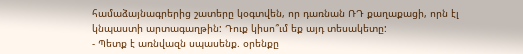համաձայնագրերից շատերը կօգտվեն, որ դառնան ՌԴ քաղաքացի, որն էլ կնպաստի արտագաղթին: Դուք կիսո՞ւմ եք այդ տեսակետը:
- Պետք է առնվազն սպասենք. օրենքը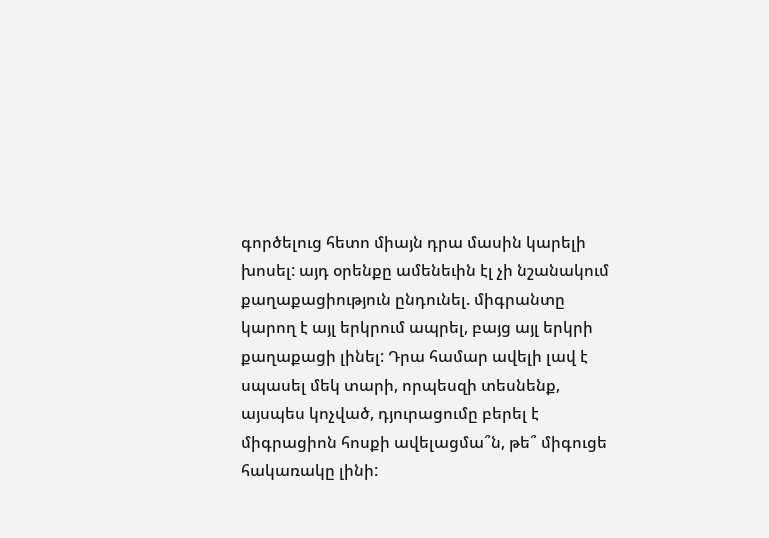գործելուց հետո միայն դրա մասին կարելի խոսել: այդ օրենքը ամենեւին էլ չի նշանակում քաղաքացիություն ընդունել. միգրանտը կարող է այլ երկրում ապրել, բայց այլ երկրի քաղաքացի լինել: Դրա համար ավելի լավ է սպասել մեկ տարի, որպեսզի տեսնենք, այսպես կոչված, դյուրացումը բերել է միգրացիոն հոսքի ավելացմա՞ն, թե՞ միգուցե հակառակը լինի: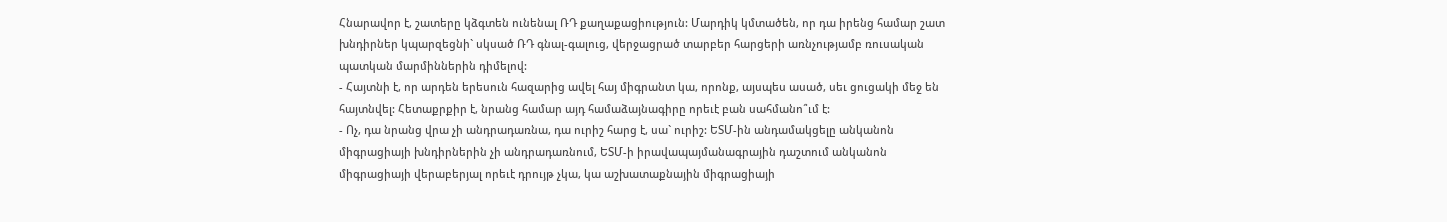Հնարավոր է, շատերը կձգտեն ունենալ ՌԴ քաղաքացիություն: Մարդիկ կմտածեն, որ դա իրենց համար շատ խնդիրներ կպարզեցնի` սկսած ՌԴ գնալ-գալուց, վերջացրած տարբեր հարցերի առնչությամբ ռուսական պատկան մարմիններին դիմելով:
- Հայտնի է, որ արդեն երեսուն հազարից ավել հայ միգրանտ կա, որոնք, այսպես ասած, սեւ ցուցակի մեջ են հայտնվել: Հետաքրքիր է, նրանց համար այդ համաձայնագիրը որեւէ բան սահմանո՞ւմ է:
- Ոչ, դա նրանց վրա չի անդրադառնա, դա ուրիշ հարց է, սա` ուրիշ: ԵՏՄ-ին անդամակցելը անկանոն միգրացիայի խնդիրներին չի անդրադառնում, ԵՏՄ-ի իրավապայմանագրային դաշտում անկանոն միգրացիայի վերաբերյալ որեւէ դրույթ չկա, կա աշխատաքնային միգրացիայի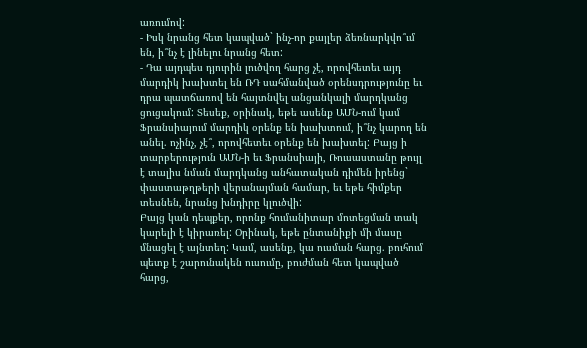առումով:
- Իսկ նրանց հետ կապված` ինչ-որ քայլեր ձեռնարկվո՞ւմ են, ի՞նչ է լինելու նրանց հետ:
- Դա այդպես դյուրին լուծվող հարց չէ, որովհետեւ այդ մարդիկ խախտել են ՌԴ սահմանված օրենսդրությունը եւ դրա պատճառով են հայտնվել անցանկալի մարդկանց ցուցակում: Տեսեք, օրինակ, եթե ասենք ԱՄՆ-ում կամ Ֆրանսիայում մարդիկ օրենք են խախտում, ի՞նչ կարող են անել. ոչինչ, չէ՞, որովհետեւ օրենք են խախտել: Բայց ի տարբերություն ԱՄՆ-ի եւ Ֆրանսիայի, Ռուսաստանը թույլ է տալիս նման մարդկանց անհատական դիմեն իրենց` փաստաթղթերի վերանայման համար, եւ եթե հիմքեր տեսնեն, նրանց խնդիրը կլուծվի:
Բայց կան դեպքեր, որոնք հումանիտար մոտեցման տակ կարելի է կիրառել: Օրինակ, եթե ընտանիքի մի մասը մնացել է այնտեղ: Կամ, ասենք, կա ուսման հարց. բուհում պետք է շարունակեն ուսումը, բուժման հետ կապված հարց,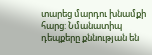տարեց մարդու խնամքի հարց: Նմանատիպ դեպքերը քննության են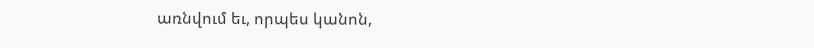առնվում եւ, որպես կանոն,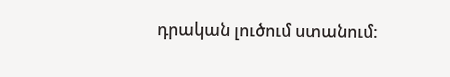դրական լուծում ստանում: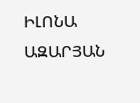ԻԼՈՆԱ ԱԶԱՐՅԱՆ